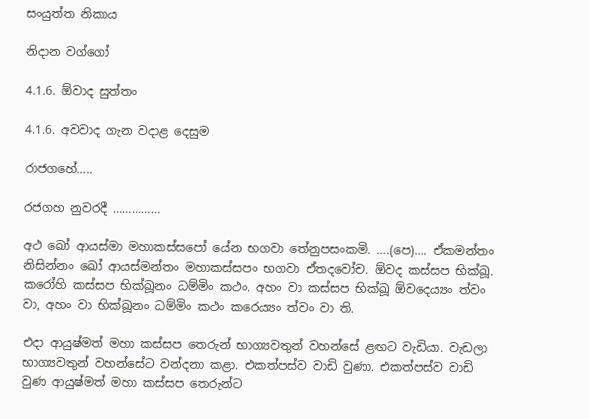සංයුත්ත නිකාය

නිදාන වග්ගෝ

4.1.6. ඕවාද සුත්තං

4.1.6. අවවාද ගැන වදාළ දෙසුම

රාජගහේ…..

රජගහ නුවරදී ……………

අථ ඛෝ ආයස්‌මා මහාකස්‌සපෝ යේන භගවා තේනුපසංකමි. ….(පෙ)…. ඒකමන්තං නිසින්‌නං ඛෝ ආයස්‌මන්‌තං මහාකස්‌සපං භගවා ඒතදවෝච. ඕවද කස්‌සප භික්‌ඛූ. කරෝහි කස්‌සප භික්‌ඛූනං ධම්‌මිං කථං. අහං වා කස්‌සප භික්‌ඛූ ඕවදෙය්‍යං ත්‌වං වා, අහං වා භික්‌ඛූනං ධම්‌මිං කථං කරෙය්‍යං ත්‌වං වා ති.

එදා ආයුෂ්මත් මහා කස්සප තෙරුන් භාග්‍යවතුන් වහන්සේ ළඟට වැඩියා. වැඩලා භාග්‍යවතුන් වහන්සේට වන්දනා කළා. එකත්පස්ව වාඩි වුණා. එකත්පස්ව වාඩි වුණ ආයුෂ්මත් මහා කස්සප තෙරුන්ට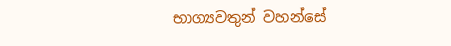භාග්‍යවතුන් වහන්සේ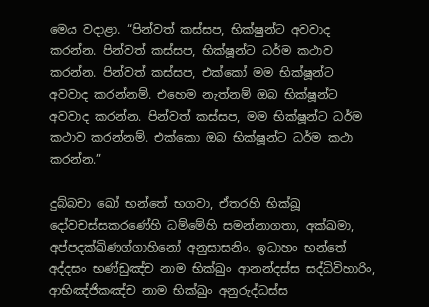මෙය වදාළා. “පින්වත් කස්සප, භික්ෂුන්ට අවවාද කරන්න. පින්වත් කස්සප, භික්ෂූන්ට ධර්ම කථාව කරන්න. පින්වත් කස්සප, එක්කෝ මම භික්ෂූන්ට අවවාද කරන්නම්. එහෙම නැත්නම් ඔබ භික්ෂූන්ට අවවාද කරන්න. පින්වත් කස්සප, මම භික්ෂූන්ට ධර්ම කථාව කරන්නම්. එක්කො ඔබ භික්ෂූන්ට ධර්ම කථා කරන්න.”

දුබ්‌බචා ඛෝ භන්තේ භගවා, ඒතරහි භික්‌ඛූ දෝවචස්‌සකරණේහි ධම්මේහි සමන්‌නාගතා, අක්‌ඛමා, අප්‌පදක්‌ඛිණග්‌ගාහිනෝ අනුසාසනිං. ඉධාහං භන්තේ අද්‌දසං භණ්‌ඩුඤ්‌ච නාම භික්‌ඛුං ආනන්‌දස්‌ස සද්‌ධිවිහාරිං, ආභිඤ්‌ජිකඤ්‌ච නාම භික්‌ඛුං අනුරුද්‌ධස්‌ස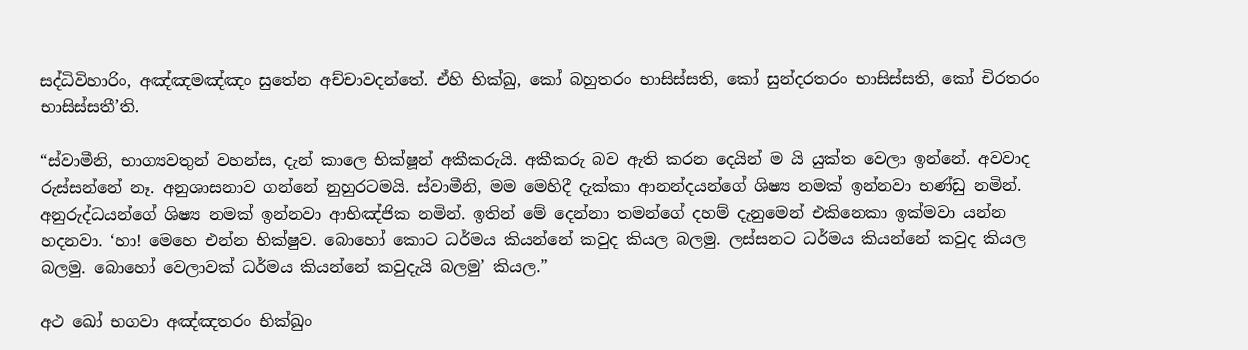සද්‌ධිවිහාරිං, අඤ්‌ඤමඤ්‌ඤං සුතේන අච්‌චාවදන්‌තේ. ඒහි භික්‌ඛු, කෝ බහුතරං භාසිස්‌සති, කෝ සුන්‌දරතරං භාසිස්‌සති, කෝ චිරතරං භාසිස්‌සතී’ති.

“ස්වාමීනි, භාග්‍යවතුන් වහන්ස, දැන් කාලෙ භික්ෂූන් අකීකරුයි. අකීකරු බව ඇති කරන දෙයින් ම යි යුක්ත වෙලා ඉන්නේ. අවවාද රුස්සන්නේ නෑ. අනුශාසනාව ගන්නේ නුහුරටමයි. ස්වාමීනි, මම මෙහිදී දැක්කා ආනන්දයන්ගේ ශිෂ්‍ය නමක් ඉන්නවා භණ්ඩු නමින්. අනුරුද්ධයන්ගේ ශිෂ්‍ය නමක් ඉන්නවා ආභිඤ්ජික නමින්. ඉතින් මේ දෙන්නා තමන්ගේ දහම් දැනුමෙන් එකිනෙකා ඉක්මවා යන්න හදනවා. ‘හා! මෙහෙ එන්න භික්ෂුව. බොහෝ කොට ධර්මය කියන්නේ කවුද කියල බලමු. ලස්සනට ධර්මය කියන්නේ කවුද කියල බලමු. බොහෝ වෙලාවක් ධර්මය කියන්නේ කවුදැයි බලමු’ කියල.”

අථ ඛෝ භගවා අඤ්‌ඤතරං භික්‌ඛුං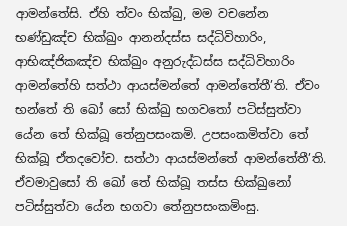ආමන්තේසි. ඒහි ත්‌වං භික්‌ඛු, මම වචනේන භණ්‌ඩුඤ්‌ච භික්‌ඛුං ආනන්‌දස්‌ස සද්‌ධිවිහාරිං, ආභිඤ්ජිකඤ්‌ච භික්‌ඛුං අනුරුද්‌ධස්‌ස සද්‌ධිවිහාරිං ආමන්‌තේහි සත්‌ථා ආයස්‌මන්‌තේ ආමන්‌තේතී’ති. ඒවං භන්තේ ති ඛෝ සෝ භික්‌ඛු භගවතෝ පටිස්‌සුත්‌වා යේන තේ භික්‌ඛූ තේනුපසංකමි. උපසංකමිත්වා තේ භික්‌ඛූ ඒතදවෝච. සත්‌ථා ආයස්‌මන්‌තේ ආමන්‌තේතී’ති. ඒවමාවුසෝ ති ඛෝ තේ භික්‌ඛූ තස්‌ස භික්‌ඛුනෝ පටිස්‌සුත්‌වා යේන භගවා තේනුපසංකමිංසු.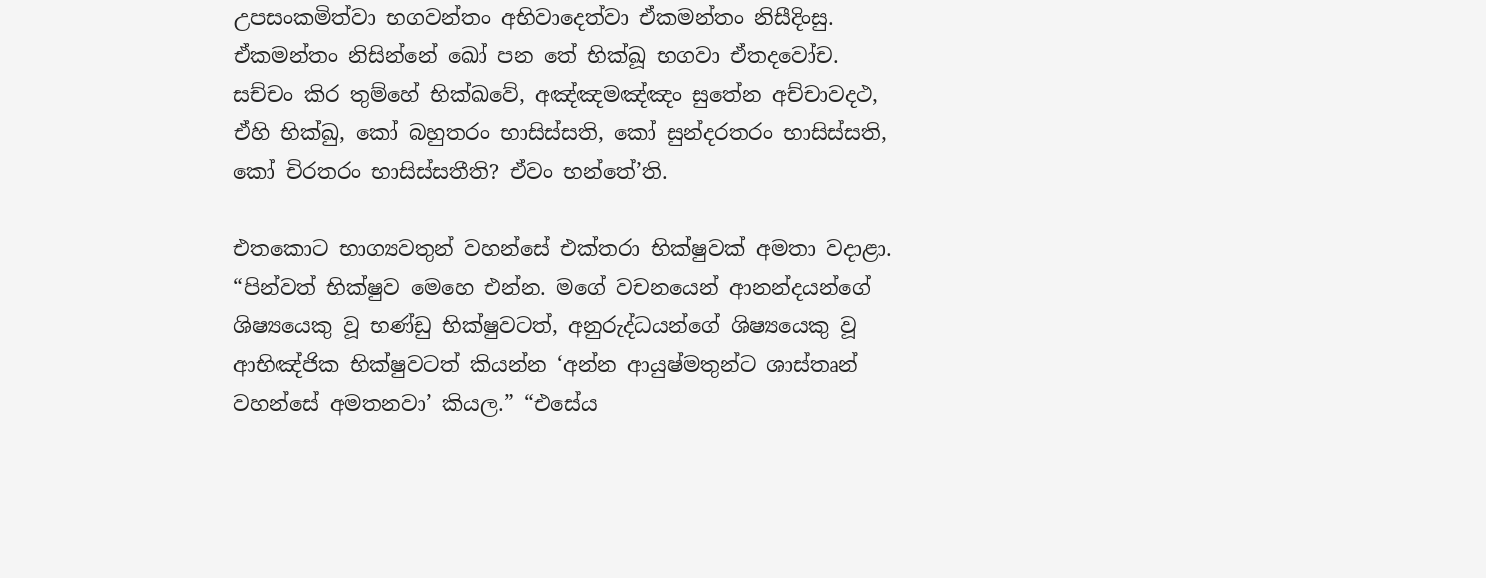උපසංකමිත්වා භගවන්‌තං අභිවාදෙත්‌වා ඒකමන්තං නිසීදිංසු. ඒකමන්තං නිසින්‌නේ ඛෝ පන තේ භික්‌ඛූ භගවා ඒතදවෝච. සච්‌චං කිර තුම්හේ භික්ඛවේ, අඤ්‌ඤමඤ්‌ඤං සුතේන අච්‌චාවදථ, ඒහි භික්‌ඛු, කෝ බහුතරං භාසිස්‌සති, කෝ සුන්‌දරතරං භාසිස්‌සති, කෝ චිරතරං භාසිස්‌සතීති? ඒවං භන්තේ’ති.

එතකොට භාග්‍යවතුන් වහන්සේ එක්තරා භික්ෂුවක් අමතා වදාළා. “පින්වත් භික්ෂුව මෙහෙ එන්න. මගේ වචනයෙන් ආනන්දයන්ගේ ශිෂ්‍යයෙකු වූ භණ්ඩු භික්ෂුවටත්, අනුරුද්ධයන්ගේ ශිෂ්‍යයෙකු වූ ආභිඤ්ජික භික්ෂුවටත් කියන්න ‘අන්න ආයුෂ්මතුන්ට ශාස්තෘන් වහන්සේ අමතනවා’ කියල.” “එසේය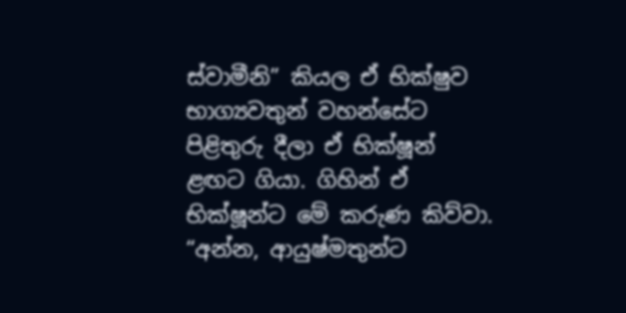ස්වාමීනි” කියල ඒ භික්ෂුව භාග්‍යවතුන් වහන්සේට පිළිතුරු දීලා ඒ භික්ෂූන් ළඟට ගියා. ගිහින් ඒ භික්ෂූන්ට මේ කරුණ කිව්වා. “අන්න, ආයුෂ්මතුන්ට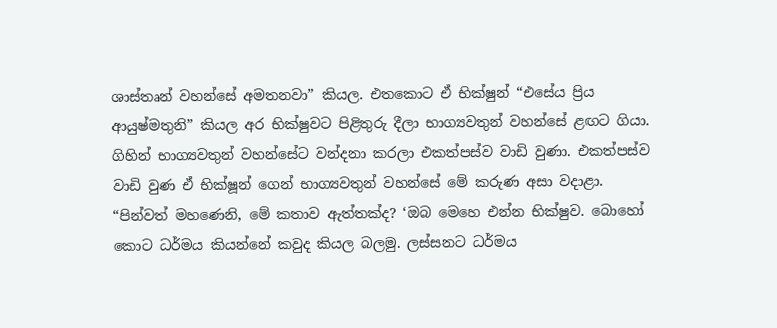ශාස්තෘන් වහන්සේ අමතනවා” කියල. එතකොට ඒ භික්ෂුන් “එසේය ප්‍රිය ආයුෂ්මතුනි” කියල අර භික්ෂුවට පිළිතුරු දීලා භාග්‍යවතුන් වහන්සේ ළඟට ගියා. ගිහින් භාග්‍යවතුන් වහන්සේට වන්දනා කරලා එකත්පස්ව වාඩි වුණා. එකත්පස්ව වාඩි වුණ ඒ භික්ෂූන් ගෙන් භාග්‍යවතුන් වහන්සේ මේ කරුණ අසා වදාළා. “පින්වත් මහණෙනි, මේ කතාව ඇත්තක්ද? ‘ඔබ මෙහෙ එන්න භික්ෂුව. බොහෝ කොට ධර්මය කියන්නේ කවුද කියල බලමු. ලස්සනට ධර්මය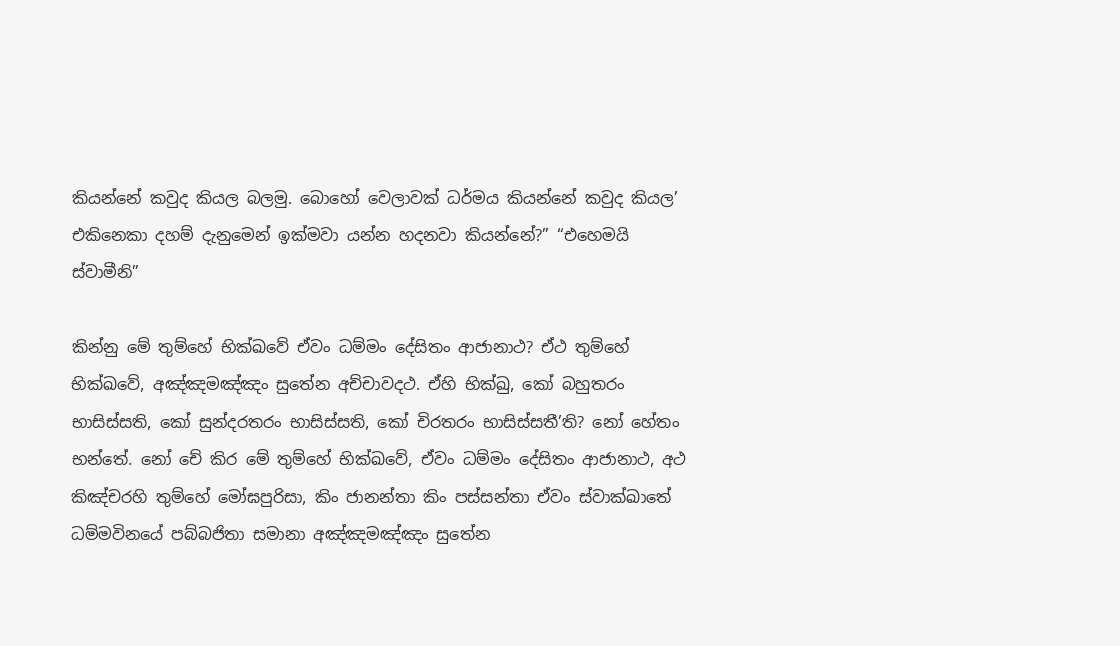කියන්නේ කවුද කියල බලමු. බොහෝ වෙලාවක් ධර්මය කියන්නේ කවුද කියල’ එකිනෙකා දහම් දැනුමෙන් ඉක්මවා යන්න හදනවා කියන්නේ?” “එහෙමයි ස්වාමීනි”

කින්නු මේ තුම්හේ භික්ඛවේ ඒවං ධම්‌මං දේසිතං ආජානාථ? ඒථ තුම්හේ භික්ඛවේ, අඤ්‌ඤමඤ්‌ඤං සුතේන අච්‌චාවදථ. ඒහි භික්‌ඛු, කෝ බහුතරං භාසිස්‌සති, කෝ සුන්‌දරතරං භාසිස්‌සති, කෝ චිරතරං භාසිස්‌සතී’ති? නෝ හේතං භන්තේ. නෝ චේ කිර මේ තුම්හේ භික්ඛවේ, ඒවං ධම්‌මං දේසිතං ආජානාථ, අථ කිඤ්චරහි තුම්හේ මෝඝපුරිසා, කිං ජානන්‌තා කිං පස්‌සන්‌තා ඒවං ස්වාක්ඛාතේ ධම්මවිනයේ පබ්‌බජිතා සමානා අඤ්‌ඤමඤ්‌ඤං සුතේන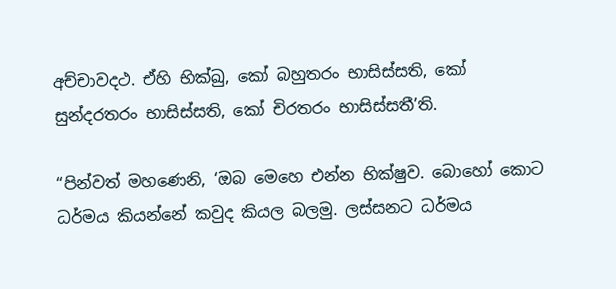අච්‌චාවදථ. ඒහි භික්‌ඛු, කෝ බහුතරං භාසිස්‌සති, කෝ සුන්‌දරතරං භාසිස්‌සති, කෝ චිරතරං භාසිස්‌සතී’ති.

“පින්වත් මහණෙනි, ‘ඔබ මෙහෙ එන්න භික්ෂුව. බොහෝ කොට ධර්මය කියන්නේ කවුද කියල බලමු. ලස්සනට ධර්මය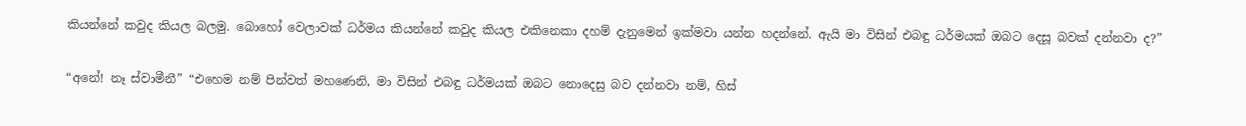කියන්නේ කවුද කියල බලමු. බොහෝ වෙලාවක් ධර්මය කියන්නේ කවුද කියල එකිනෙකා දහම් දැනුමෙන් ඉක්මවා යන්න හදන්නේ. ඇයි මා විසින් එබඳු ධර්මයක් ඔබට දෙසූ බවක් දන්නවා ද?”

“අනේ! නෑ ස්වාමීනී” “එහෙම නම් පින්වත් මහණෙනි, මා විසින් එබඳු ධර්මයක් ඔබට නොදෙසු බව දන්නවා නම්, හිස්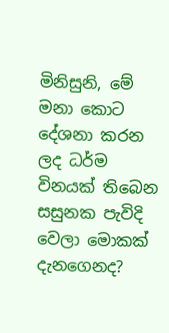මිනිසුනි, මේ මනා කොට දේශනා කරන ලද ධර්ම විනයක් තිබෙන සසුනක පැවිදි වෙලා මොකක් දැනගෙනද?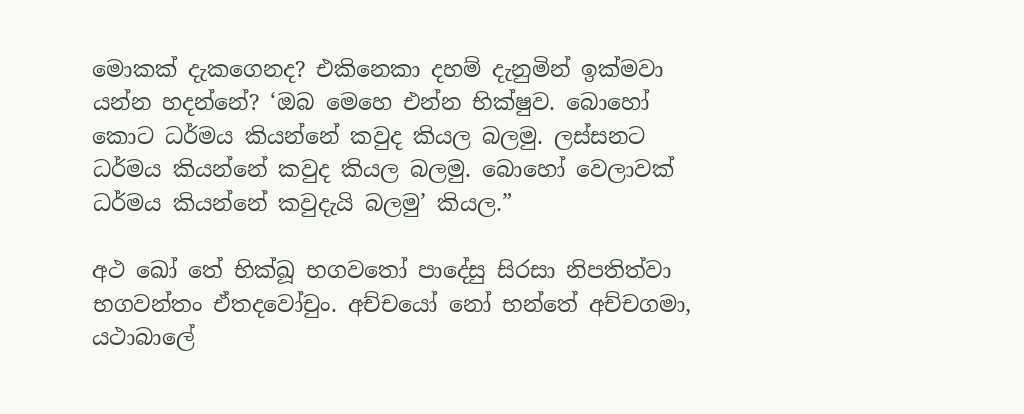මොකක් දැකගෙනද? එකිනෙකා දහම් දැනුමින් ඉක්මවා යන්න හදන්නේ? ‘ඔබ මෙහෙ එන්න භික්ෂුව. බොහෝ කොට ධර්මය කියන්නේ කවුද කියල බලමු. ලස්සනට ධර්මය කියන්නේ කවුද කියල බලමු. බොහෝ වෙලාවක් ධර්මය කියන්නේ කවුදැයි බලමු’ කියල.”

අථ ඛෝ තේ භික්‌ඛූ භගවතෝ පාදේසු සිරසා නිපතිත්‌වා භගවන්‌තං ඒතදවෝචුං. අච්‌චයෝ නෝ භන්තේ අච්‌චගමා, යථාබාලේ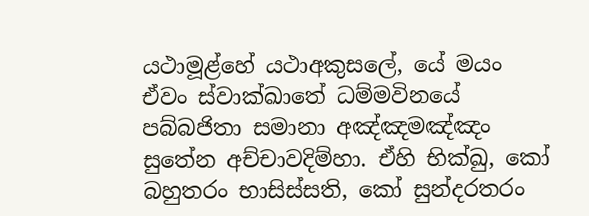යථාමූළ්‌හේ යථාඅකුසලේ, යේ මයං ඒවං ස්වාක්ඛාතේ ධම්මවිනයේ පබ්‌බජිතා සමානා අඤ්‌ඤමඤ්‌ඤං සුතේන අච්‌චාවදිම්‌හා. ඒහි භික්‌ඛු, කෝ බහුතරං භාසිස්‌සති, කෝ සුන්‌දරතරං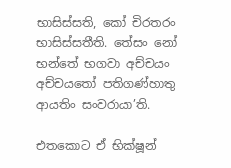භාසිස්‌සති, කෝ චිරතරං භාසිස්‌සතීති. තේසං නෝ භන්තේ භගවා අච්‌චයං අච්‌චයතෝ පතිගණ්‌හාතු ආයතිං සංවරායා’ති.

එතකොට ඒ භික්ෂූන්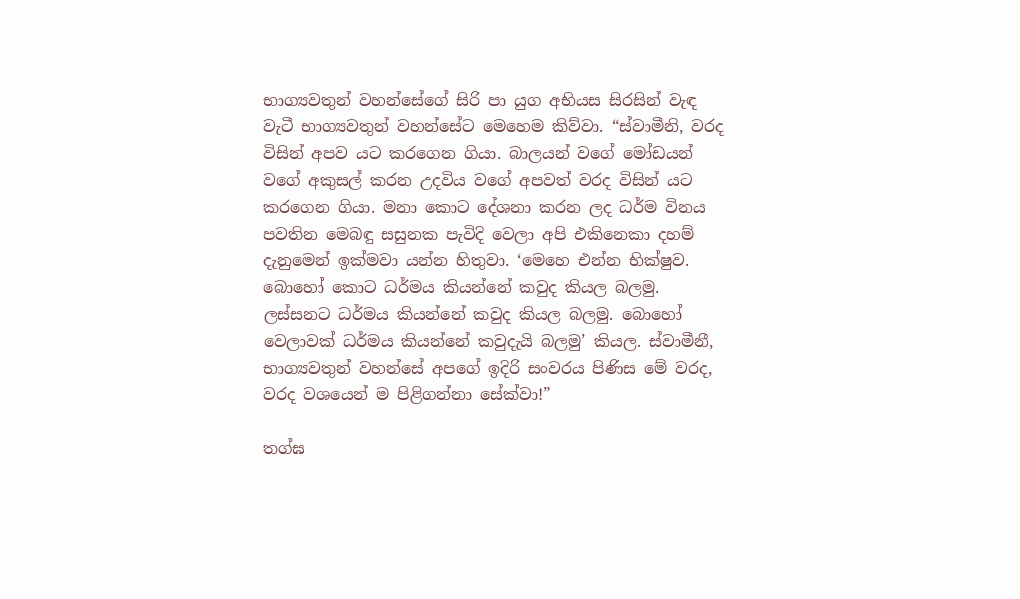භාග්‍යවතුන් වහන්සේගේ සිරි පා යුග අභියස සිරසින් වැඳ වැටී භාග්‍යවතුන් වහන්සේට මෙහෙම කිව්වා. “ස්වාමීනි, වරද විසින් අපව යට කරගෙන ගියා. බාලයන් වගේ මෝඩයන් වගේ අකුසල් කරන උදවිය වගේ අපවත් වරද විසින් යට කරගෙන ගියා. මනා කොට දේශනා කරන ලද ධර්ම විනය පවතින මෙබඳු සසුනක පැවිදි වෙලා අපි එකිනෙකා දහම් දැනුමෙන් ඉක්මවා යන්න හිතුවා. ‘මෙහෙ එන්න භික්ෂුව. බොහෝ කොට ධර්මය කියන්නේ කවුද කියල බලමු. ලස්සනට ධර්මය කියන්නේ කවුද කියල බලමු. බොහෝ වෙලාවක් ධර්මය කියන්නේ කවුදැයි බලමු’ කියල. ස්වාමීනී, භාග්‍යවතුන් වහන්සේ අපගේ ඉදිරි සංවරය පිණිස මේ වරද, වරද වශයෙන් ම පිළිගන්නා සේක්වා!”

තග්‌ඝ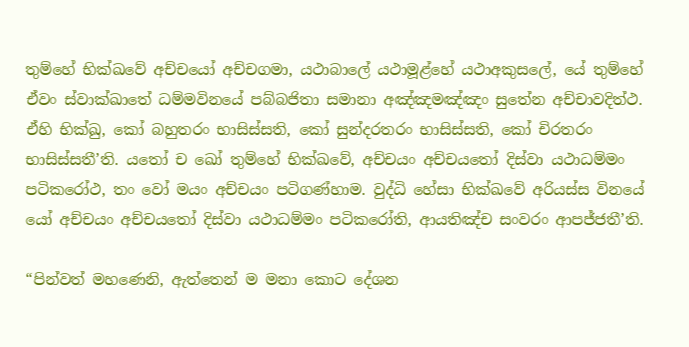තුම්හේ භික්ඛවේ අච්‌චයෝ අච්‌චගමා, යථාබාලේ යථාමූළ්‌හේ යථාඅකුසලේ, යේ තුම්හේ ඒවං ස්වාක්ඛාතේ ධම්මවිනයේ පබ්‌බජිතා සමානා අඤ්‌ඤමඤ්‌ඤං සුතේන අච්‌චාවදිත්‌ථ. ඒහි භික්‌ඛු, කෝ බහුතරං භාසිස්‌සති, කෝ සුන්‌දරතරං භාසිස්‌සති, කෝ චිරතරං භාසිස්‌සතී’ති. යතෝ ච ඛෝ තුම්හේ භික්ඛවේ, අච්‌චයං අච්‌චයතෝ දිස්‌වා යථාධම්‌මං පටිකරෝථ, තං වෝ මයං අච්‌චයං පටිගණ්‌හාම. වුද්‌ධි හේසා භික්ඛවේ අරියස්‌ස විනයේ යෝ අච්‌චයං අච්‌චයතෝ දිස්‌වා යථාධම්‌මං පටිකරෝති, ආයතිඤ්‌ච සංවරං ආපජ්‌ජතී’ති.

“පින්වත් මහණෙනි, ඇත්තෙන් ම මනා කොට දේශන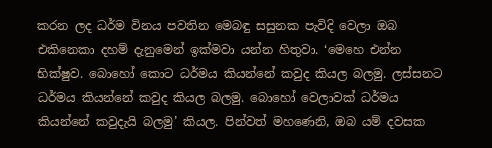කරන ලද ධර්ම විනය පවතින මෙබඳු සසුනක පැවිදි වෙලා ඔබ එකිනෙකා දහම් දැනුමෙන් ඉක්මවා යන්න හිතුවා. ‘මෙහෙ එන්න භික්ෂුව. බොහෝ කොට ධර්මය කියන්නේ කවුද කියල බලමු. ලස්සනට ධර්මය කියන්නේ කවුද කියල බලමු. බොහෝ වෙලාවක් ධර්මය කියන්නේ කවුදැයි බලමු’ කියල. පින්වත් මහණෙනි, ඔබ යම් දවසක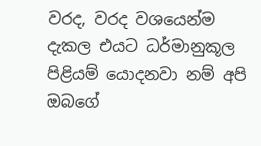වරද, වරද වශයෙන්ම දැකල එයට ධර්මානුකූල පිළියම් යොදනවා නම් අපි ඔබගේ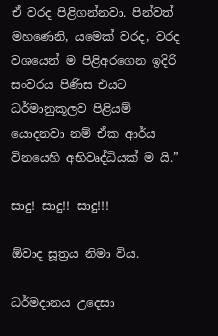ඒ වරද පිළිගන්නවා. පින්වත් මහණෙනි, යමෙක් වරද, වරද වශයෙන් ම පිළිඅරගෙන ඉදිරි සංවරය පිණිස එයට ධර්මානුකූලව පිළියම් යොදනවා නම් ඒක ආර්ය විනයෙහි අභිවෘද්ධියක් ම යි.”

සාදු! සාදු!! සාදු!!!

ඕවාද සූත්‍රය නිමා විය.

ධර්මදානය උදෙසා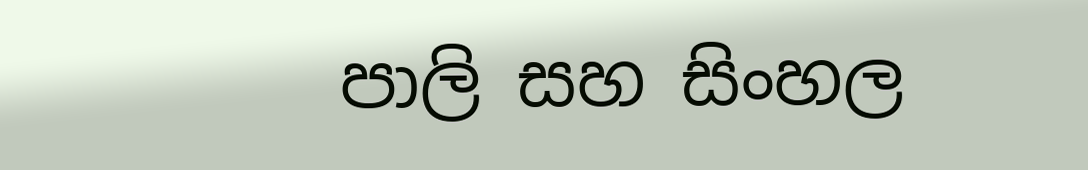පාලි සහ සිංහල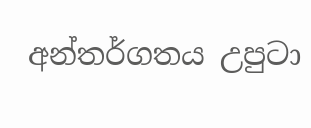අන්තර්ගතය උපුටා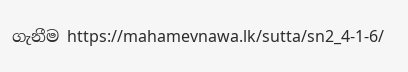ගැනීම https://mahamevnawa.lk/sutta/sn2_4-1-6/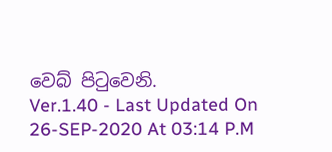වෙබ් පිටුවෙනි.
Ver.1.40 - Last Updated On 26-SEP-2020 At 03:14 P.M